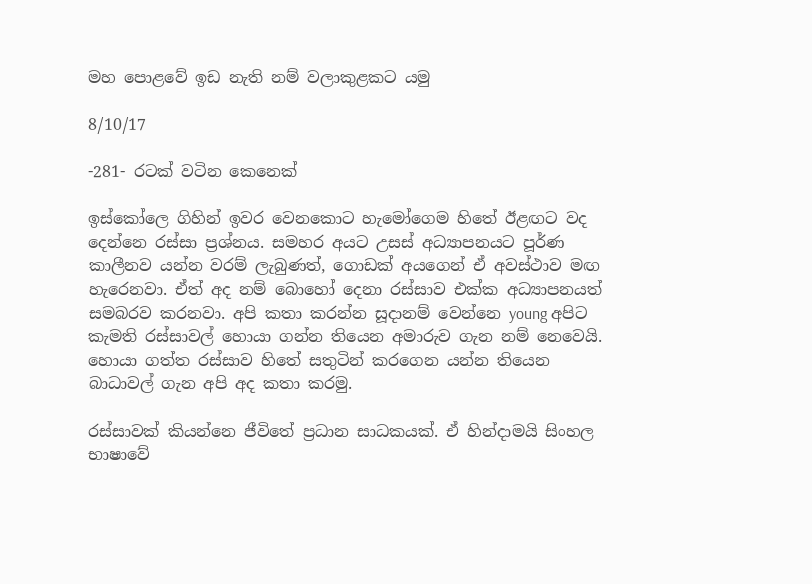මහ පොළවේ ඉඩ නැති නම් වලාකුළකට යමු

8/10/17

-281- රටක් වටින කෙනෙක්

ඉස්කෝලෙ ගිහින් ඉවර වෙනකොට හැමෝගෙම හිතේ ඊළඟට වද දෙන්නෙ රස්සා ප්‍රශ්නය. සමහර අයට උසස් අධ්‍යාපනයට පූර්ණ කාලීනව යන්න වරම් ලැබුණත්, ගොඩක් අයගෙන් ඒ අවස්ථාව මඟ හැරෙනවා. ඒත් අද නම් බොහෝ දෙනා රස්සාව එක්ක අධ්‍යාපනයත් සමබරව කරනවා. අපි කතා කරන්න සූදානම් වෙන්නෙ young අපිට කැමති රස්සාවල් හොයා ගන්න තියෙන අමාරුව ගැන නම් නෙවෙයි. හොයා ගත්ත රස්සාව හිතේ සතුටින් කරගෙන යන්න තියෙන බාධාවල් ගැන අපි අද කතා කරමු.

රස්සාවක් කියන්නෙ ජීවිතේ ප්‍රධාන සාධකයක්. ඒ හින්දාමයි සිංහල භාෂාවේ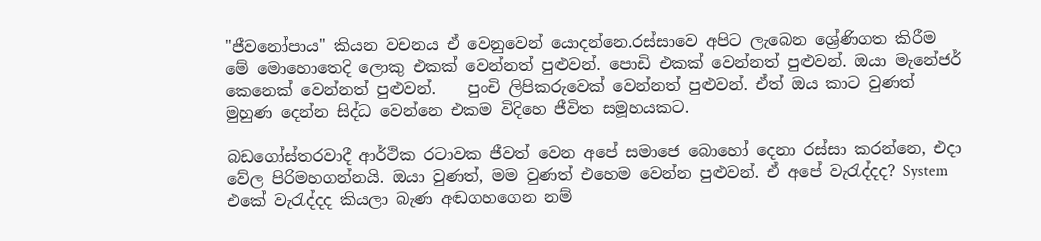"ජීවනෝපාය" කියන වචනය ඒ වෙනුවෙන් යොදන්නෙ.රස්සාවෙ අපිට ලැබෙන ශ්‍රේණිගත කිරීම මේ මොහොතෙදි ලොකු එකක් වෙන්නත් පුළුවන්. පොඩි එකක් වෙන්නත් පුළුවන්. ඔයා මැනේජර් කෙනෙක් වෙන්නත් පුළුවන්.    පුංචි ලිපිකරුවෙක් වෙන්නත් පුළුවන්. ඒත් ඔය කාට වුණත් මුහුණ දෙන්න සිද්ධ වෙන්නෙ එකම විදිහෙ ජීවිත සමූහයකට.

බඩගෝස්තරවාදී ආර්ථික රටාවක ජීවත් වෙන අපේ සමාජෙ බොහෝ දෙනා රස්සා කරන්නෙ, එදා වේල පිරිමහගන්නයි. ඔයා වුණත්, මම වුණත් එහෙම වෙන්න පුළුවන්. ඒ අපේ වැරැද්දද? System එකේ වැරැද්දද කියලා බැණ අඬගහගෙන නම්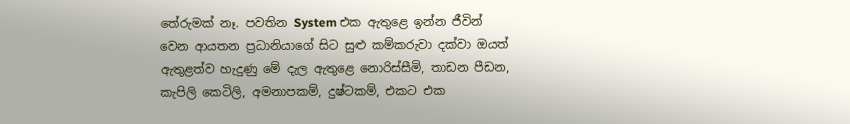තේරුමක් නෑ. පවතින System එක ඇතුළෙ ඉන්න ජීවින් වෙන ආයතන ප්‍රධානියාගේ සිට සුළු කම්කරුවා දක්වා ඔයත් ඇතුළත්ව හැදුණු මේ දැල ඇතුළෙ නොරිස්සීමි, තාඩන පීඩන, කැපිලි කෙටිලි, අමනාපකම්, දුෂ්ටකම්, එකට එක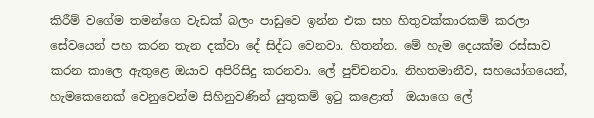කිරීම් වගේම තමන්ගෙ වැඩක් බලං පාඩුවෙ ඉන්න එක සහ හිතුවක්කාරකම් කරලා සේවයෙන් පහ කරන තැන දක්වා දේ සිද්ධ වෙනවා. හිතන්න. මේ හැම දෙයක්ම රස්සාව කරන කාලෙ ඇතුළෙ ඔයාව අපිරිසිදු කරනවා. ලේ පුච්චනවා. නිහතමානීව, සහයෝගයෙන්, හැමකෙනෙක් වෙනුවෙන්ම සිහිනුවණින් යුතුකම් ඉටු කළොත්  ඔයාගෙ ලේ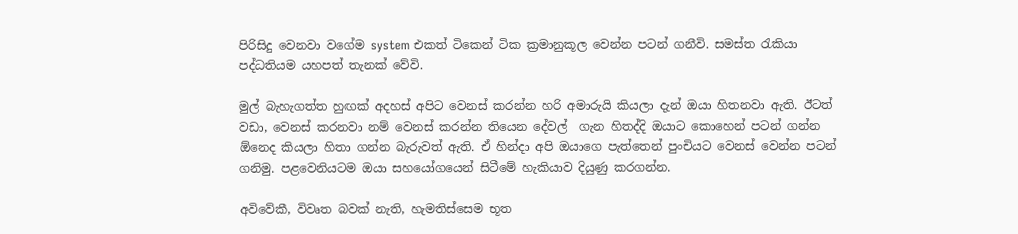පිරිසිදු වෙනවා වගේම system එකත් ටිකෙන් ටික ක්‍රමානුකූල වෙන්න පටන් ගනීවි. සමස්ත රැකියා පද්ධතියම යහපත් තැනක් වේවි.

මුල් බැහැගත්ත හුඟක් අදහස් අපිට වෙනස් කරන්න හරි අමාරුයි කියලා දැන් ඔයා හිතනවා ඇති. ඊටත් වඩා, වෙනස් කරනවා නම් වෙනස් කරන්න තියෙන දේවල්  ගැන හිතද්දි ඔයාට කොහෙන් පටන් ගන්න ඕනෙද කියලා හිතා ගන්න බැරුවත් ඇති. ඒ හින්දා අපි ඔයාගෙ පැත්තෙන් පුංචියට වෙනස් වෙන්න පටන් ගනිමු. පළවෙනියටම ඔයා සහයෝගයෙන් සිටීමේ හැකියාව දියුණු කරගන්න.

අවිවේකී, විවෘත බවක් නැති, හැමතිස්සෙම භූත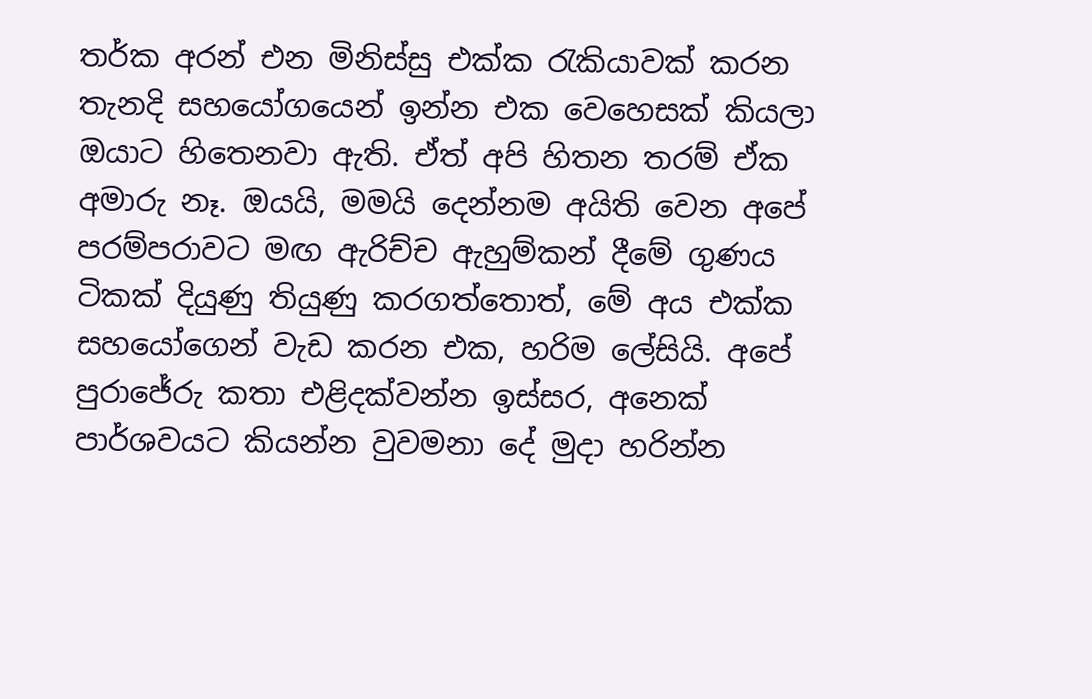තර්ක අරන් එන මිනිස්සු එක්ක රැකියාවක් කරන තැනදි සහයෝගයෙන් ඉන්න එක වෙහෙසක් කියලා ඔයාට හිතෙනවා ඇති. ඒත් අපි හිතන තරම් ඒක අමාරු නෑ. ඔයයි, මමයි දෙන්නම අයිති වෙන අපේ පරම්පරාවට මඟ ඇරිච්ච ඇහුම්කන් දීමේ ගුණය ටිකක් දියුණු තියුණු කරගත්තොත්, මේ අය එක්ක සහයෝගෙන් වැඩ කරන එක, හරිම ලේසියි. අපේ පුරාජේරු කතා එළිදක්වන්න ඉස්සර, අනෙක් පාර්ශවයට කියන්න වුවමනා දේ මුදා හරින්න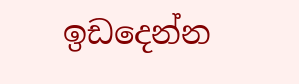ඉඩදෙන්න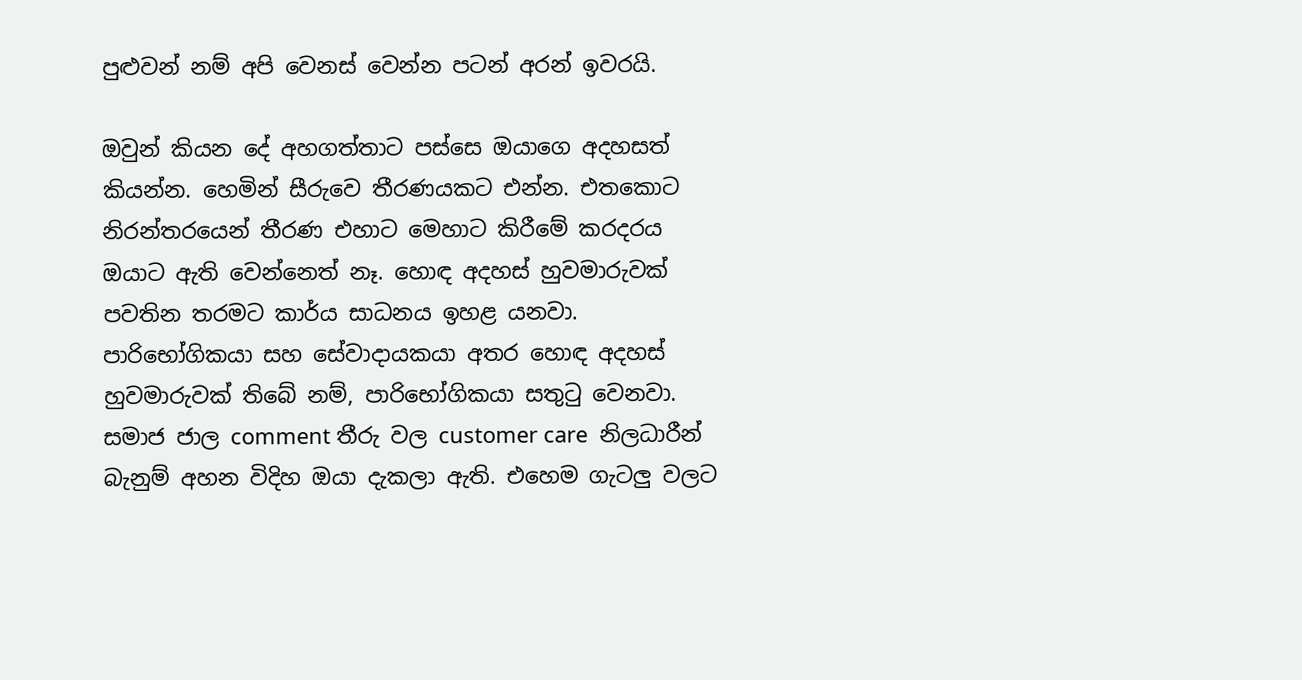පුළුවන් නම් අපි වෙනස් වෙන්න පටන් අරන් ඉවරයි.

ඔවුන් කියන දේ අහගත්තාට පස්සෙ ඔයාගෙ අදහසත් කියන්න. හෙමින් සීරුවෙ තීරණයකට එන්න. එතකොට නිරන්තරයෙන් තීරණ එහාට මෙහාට කිරීමේ කරදරය ඔයාට ඇති වෙන්නෙත් නෑ. හොඳ අදහස් හුවමාරුවක් පවතින තරමට කාර්ය සාධනය ඉහළ යනවා. පාරිභෝගිකයා සහ සේවාදායකයා අතර හොඳ අදහස් හුවමාරුවක් තිබේ නම්, පාරිභෝගිකයා සතුටු වෙනවා.  සමාජ ජාල comment තීරු වල customer care  නිලධාරීන් බැනුම් අහන විදිහ ඔයා දැකලා ඇති. එහෙම ගැටලු වලට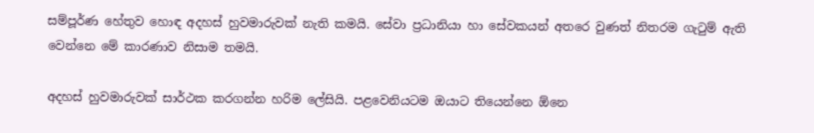සම්පූර්ණ හේතුව හොඳ අදහස් හුවමාරුවක් නැති කමයි. සේවා ප්‍රධානියා හා සේවකයන් අතරෙ වුණත් නිතරම ගැටුම් ඇති වෙන්නෙ මේ කාරණාව නිසාම තමයි.

අදහස් හුවමාරුවක් සාර්ථක කරගන්න හරිම ලේසියි. පළවෙනියටම ඔයාට තියෙන්නෙ ඕනෙ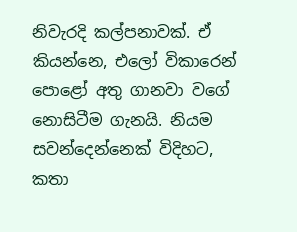නිවැරදි කල්පනාවක්. ඒ කියන්නෙ, එලෝ විකාරෙන් පොළෝ අතු ගානවා වගේ නොසිටීම ගැනයි. නියම සවන්දෙන්නෙක් විදිහට, කතා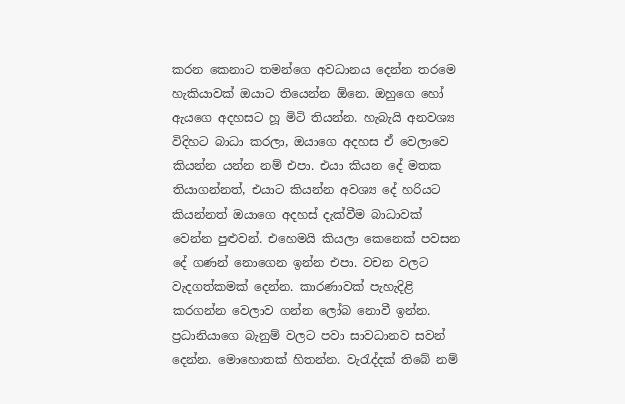කරන කෙනාට තමන්ගෙ අවධානය දෙන්න තරමෙ හැකියාවක් ඔයාට තියෙන්න ඕනෙ. ඔහුගෙ හෝ ඇයගෙ අදහසට හූ මිටි තියන්න. හැබැයි අනවශ්‍ය විදිහට බාධා කරලා, ඔයාගෙ අදහස ඒ වෙලාවෙ කියන්න යන්න නම් එපා. එයා කියන දේ මතක තියාගන්නත්, එයාට කියන්න අවශ්‍ය දේ හරියට කියන්නත් ඔයාගෙ අදහස් දැක්වීම බාධාවක් වෙන්න පුළුවන්. එහෙමයි කියලා කෙනෙක් පවසන දේ ගණන් නොගෙන ඉන්න එපා. වචන වලට වැදගත්කමක් දෙන්න. කාරණාවක් පැහැදිළි කරගන්න වෙලාව ගන්න ලෝබ නොවී ඉන්න. ප්‍රධානියාගෙ බැනුම් වලට පවා සාවධානව සවන් දෙන්න. මොහොතක් හිතන්න. වැරැද්දක් තිබේ නම්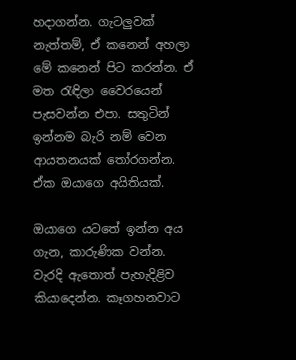හදාගන්න. ගැටලුවක් නැත්තම්, ඒ කනෙන් අහලා මේ කනෙන් පිට කරන්න. ඒ මත රැඳිලා වෛරයෙන් පැසවන්න එපා. සතුටින් ඉන්නම බැරි නම් වෙන ආයතනයක් තෝරගන්න. ඒක ඔයාගෙ අයිතියක්.

ඔයාගෙ යටතේ ඉන්න අය ගැන, කාරුණික වන්න. වැරදි ඇතොත් පැහැදිළිව කියාදෙන්න. කෑගහනවාට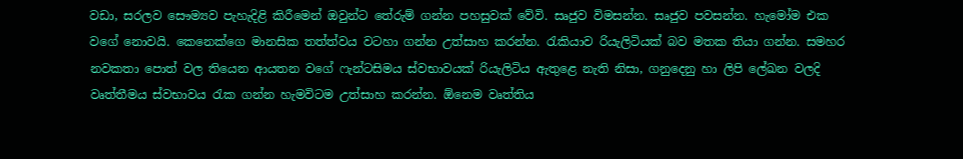වඩා, සරලව සෞම්‍යව පැහැදිළි කිරීමෙන් ඔවුන්ට තේරුම් ගන්න පහසුවක් වේවි. සෘජුව විමසන්න. සෘජුව පවසන්න. හැමෝම එක වගේ නොවයි. කෙනෙක්ගෙ මානසික තත්ත්වය වටහා ගන්න උත්සාහ කරන්න. රැකියාව රියැලිටියක් බව මතක තියා ගන්න. සමහර නවකතා පොත් වල තියෙන ආයතන වගේ ෆැන්ටසිමය ස්වභාවයක් රියැලිටිය ඇතුළෙ නැති නිසා, ගනුදෙනු හා ලිපි ලේඛන වලදි වෘත්තීමය ස්වභාවය රැක ගන්න හැමවිටම උත්සාහ කරන්න. ඕනෙම වෘත්තිය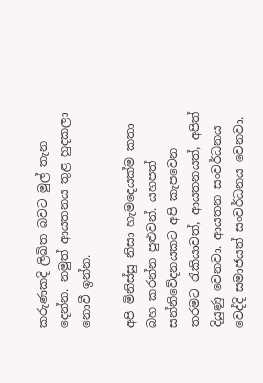කරුණකදි ලිඛිත බවට මුල් තැන දෙන්න. නමුත් ආයතනය තුළ හුදකලා නොවී ඉන්න.

අපි මිනිස්සු නිසා හැමදෙයක්ම කතා බහ කරන්න පුළුවන්. යහපත් සන්නිවේදනයකට අපි කැපවෙන තරමට රැකියාවත්, ආයතනයත්, අපිත් දියුණු වෙනවා. ආයතන සංවර්ධනය වෙද්දි සමාජයත් සංවර්ධනය වෙනවා.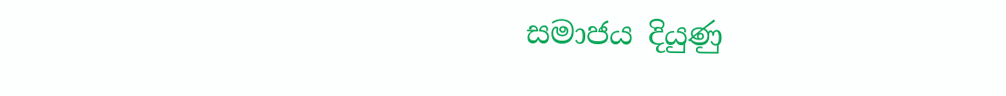සමාජය දියුණු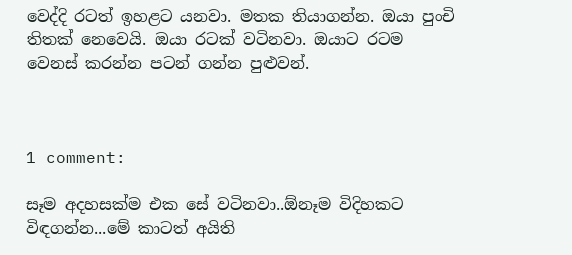වෙද්දි රටත් ඉහළට යනවා. මතක තියාගන්න. ඔයා පුංචි තිතක් නෙවෙයි. ඔයා රටක් වටිනවා. ඔයාට රටම වෙනස් කරන්න පටන් ගන්න පුළුවන්.



1 comment:

සෑම අදහසක්ම එක සේ වටිනවා..ඕනෑම විදිහකට විඳගන්න...මේ කාටත් අයිති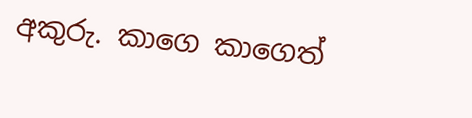අකුරු. කාගෙ කාගෙත්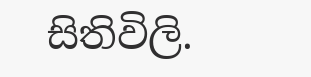සිතිවිලි.